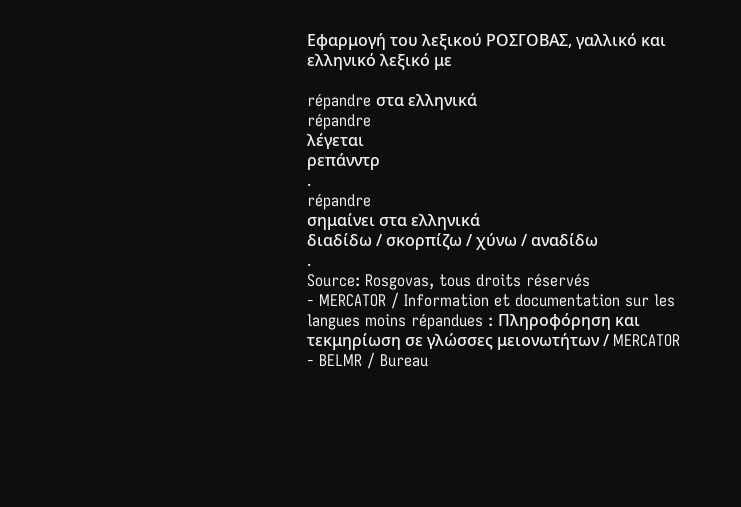Εφαρμογή του λεξικού ΡΟΣΓΟΒΑΣ, γαλλικό και ελληνικό λεξικό με

répandre στα ελληνικά
répandre
λέγεται
ρεπάνντρ
.
répandre
σημαίνει στα ελληνικά
διαδίδω / σκορπίζω / χύνω / αναδίδω
.
Source: Rosgovas, tous droits réservés
- MERCATOR / Information et documentation sur les langues moins répandues : Πληροφόρηση και τεκμηρίωση σε γλώσσες μειονωτήτων / MERCATOR
- BELMR / Bureau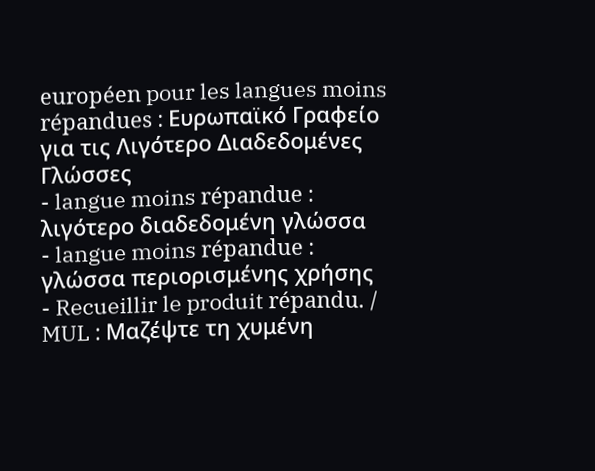européen pour les langues moins répandues : Ευρωπαϊκό Γραφείο για τις Λιγότερο Διαδεδομένες Γλώσσες
- langue moins répandue : λιγότερο διαδεδομένη γλώσσα
- langue moins répandue : γλώσσα περιορισμένης χρήσης
- Recueillir le produit répandu. / MUL : Μαζέψτε τη χυμένη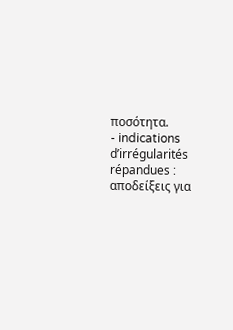ποσότητα.
- indications d’irrégularités répandues : αποδείξεις για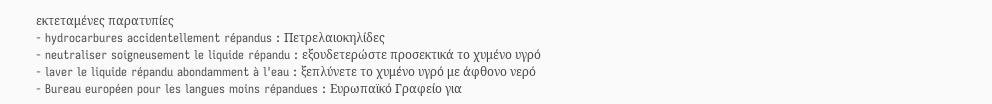εκτεταμένες παρατυπίες
- hydrocarbures accidentellement répandus : Πετρελαιοκηλίδες
- neutraliser soigneusement le liquide répandu : εξουδετερώστε προσεκτικά το χυμένο υγρό
- laver le liquide répandu abondamment à l'eau : ξεπλύνετε το χυμένο υγρό με άφθονο νερό
- Bureau européen pour les langues moins répandues : Ευρωπαϊκό Γραφείο για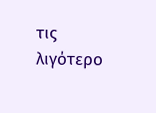τις λιγότερο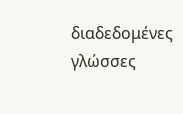διαδεδομένες γλώσσες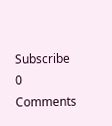Subscribe
0 Comments